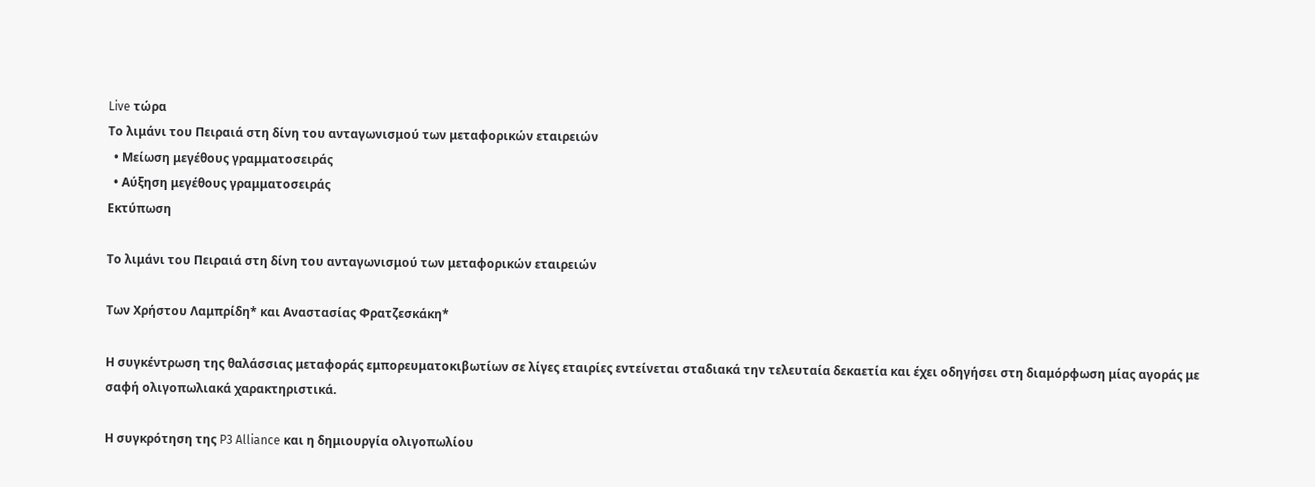Live τώρα
Το λιμάνι του Πειραιά στη δίνη του ανταγωνισμού των μεταφορικών εταιρειών
  • Μείωση μεγέθους γραμματοσειράς
  • Αύξηση μεγέθους γραμματοσειράς
Εκτύπωση

Το λιμάνι του Πειραιά στη δίνη του ανταγωνισμού των μεταφορικών εταιρειών

Των Χρήστου Λαμπρίδη* και Αναστασίας Φρατζεσκάκη*

Η συγκέντρωση της θαλάσσιας μεταφοράς εμπορευματοκιβωτίων σε λίγες εταιρίες εντείνεται σταδιακά την τελευταία δεκαετία και έχει οδηγήσει στη διαμόρφωση μίας αγοράς με σαφή ολιγοπωλιακά χαρακτηριστικά.

Η συγκρότηση της P3 Alliance και η δημιουργία ολιγοπωλίου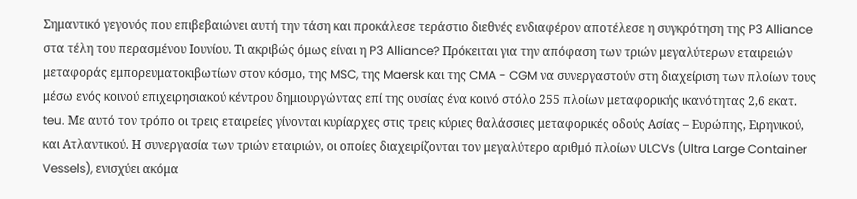Σημαντικό γεγονός που επιβεβαιώνει αυτή την τάση και προκάλεσε τεράστιο διεθνές ενδιαφέρον αποτέλεσε η συγκρότηση της P3 Alliance στα τέλη του περασμένου Ιουνίου. Τι ακριβώς όμως είναι η P3 Alliance? Πρόκειται για την απόφαση των τριών μεγαλύτερων εταιρειών μεταφοράς εμπορευματοκιβωτίων στον κόσμο, της MSC, της Maersk και της CMA - CGM να συνεργαστούν στη διαχείριση των πλοίων τους μέσω ενός κοινού επιχειρησιακού κέντρου δημιουργώντας επί της ουσίας ένα κοινό στόλο 255 πλοίων μεταφορικής ικανότητας 2,6 εκατ. teu. Με αυτό τον τρόπο οι τρεις εταιρείες γίνονται κυρίαρχες στις τρεις κύριες θαλάσσιες μεταφορικές οδούς Ασίας – Ευρώπης, Ειρηνικού, και Ατλαντικού. Η συνεργασία των τριών εταιριών, οι οποίες διαχειρίζονται τον μεγαλύτερο αριθμό πλοίων ULCVs (Ultra Large Container Vessels), ενισχύει ακόμα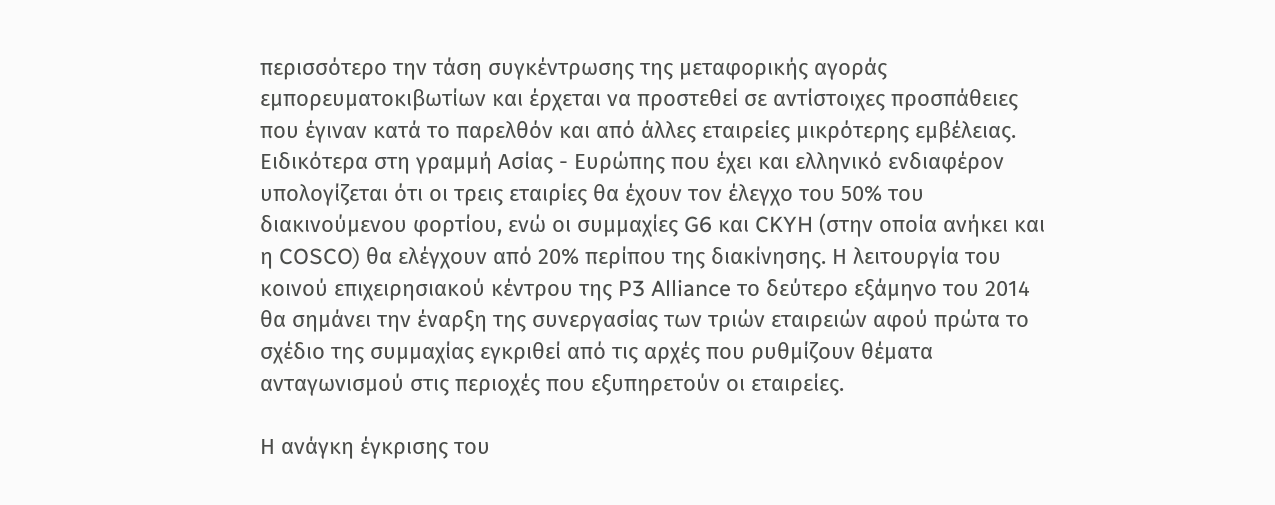περισσότερο την τάση συγκέντρωσης της μεταφορικής αγοράς εμπορευματοκιβωτίων και έρχεται να προστεθεί σε αντίστοιχες προσπάθειες που έγιναν κατά το παρελθόν και από άλλες εταιρείες μικρότερης εμβέλειας. Ειδικότερα στη γραμμή Ασίας - Ευρώπης που έχει και ελληνικό ενδιαφέρον υπολογίζεται ότι οι τρεις εταιρίες θα έχουν τον έλεγχο του 50% του διακινούμενου φορτίου, ενώ οι συμμαχίες G6 και CKYH (στην οποία ανήκει και η COSCO) θα ελέγχουν από 20% περίπου της διακίνησης. Η λειτουργία του κοινού επιχειρησιακού κέντρου της P3 Alliance το δεύτερο εξάμηνο του 2014 θα σημάνει την έναρξη της συνεργασίας των τριών εταιρειών αφού πρώτα το σχέδιο της συμμαχίας εγκριθεί από τις αρχές που ρυθμίζουν θέματα ανταγωνισμού στις περιοχές που εξυπηρετούν οι εταιρείες.

Η ανάγκη έγκρισης του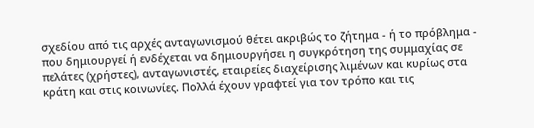σχεδίου από τις αρχές ανταγωνισμού θέτει ακριβώς το ζήτημα - ή το πρόβλημα - που δημιουργεί ή ενδέχεται να δημιουργήσει η συγκρότηση της συμμαχίας σε πελάτες (χρήστες), ανταγωνιστές, εταιρείες διαχείρισης λιμένων και κυρίως στα κράτη και στις κοινωνίες. Πολλά έχουν γραφτεί για τον τρόπο και τις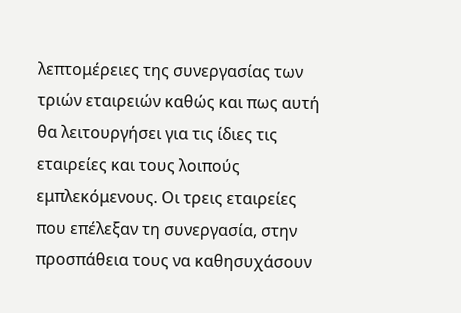λεπτομέρειες της συνεργασίας των τριών εταιρειών καθώς και πως αυτή θα λειτουργήσει για τις ίδιες τις εταιρείες και τους λοιπούς εμπλεκόμενους. Οι τρεις εταιρείες που επέλεξαν τη συνεργασία, στην προσπάθεια τους να καθησυχάσουν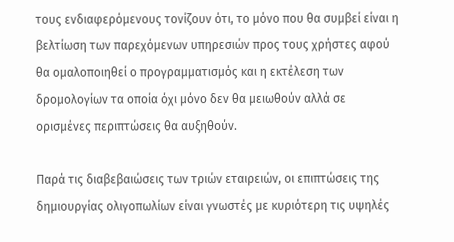τους ενδιαφερόμενους τονίζουν ότι, το μόνο που θα συμβεί είναι η βελτίωση των παρεχόμενων υπηρεσιών προς τους χρήστες αφού θα ομαλοποιηθεί ο προγραμματισμός και η εκτέλεση των δρομολογίων τα οποία όχι μόνο δεν θα μειωθούν αλλά σε ορισμένες περιπτώσεις θα αυξηθούν.

Παρά τις διαβεβαιώσεις των τριών εταιρειών, οι επιπτώσεις της δημιουργίας ολιγοπωλίων είναι γνωστές με κυριότερη τις υψηλές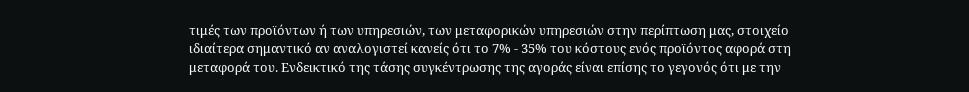τιμές των προϊόντων ή των υπηρεσιών, των μεταφορικών υπηρεσιών στην περίπτωση μας, στοιχείο ιδιαίτερα σημαντικό αν αναλογιστεί κανείς ότι το 7% - 35% του κόστους ενός προϊόντος αφορά στη μεταφορά του. Ενδεικτικό της τάσης συγκέντρωσης της αγοράς είναι επίσης το γεγονός ότι με την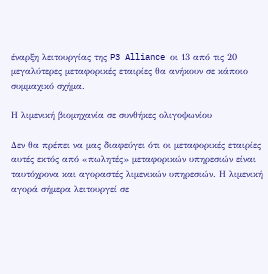έναρξη λειτουργίας της P3 Alliance οι 13 από τις 20 μεγαλύτερες μεταφορικές εταιρίες θα ανήκουν σε κάποιο συμμαχικό σχήμα.

Η λιμενική βιομηχανία σε συνθήκες ολιγοψωνίου

Δεν θα πρέπει να μας διαφεύγει ότι οι μεταφορικές εταιρίες αυτές εκτός από «πωλητές» μεταφορικών υπηρεσιών είναι ταυτόχρονα και αγοραστές λιμενικών υπηρεσιών. Η λιμενική αγορά σήμερα λειτουργεί σε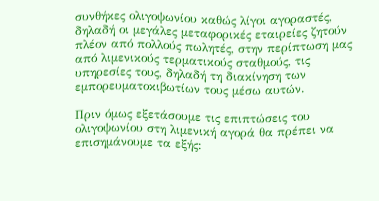συνθήκες ολιγοψωνίου καθώς λίγοι αγοραστές, δηλαδή οι μεγάλες μεταφορικές εταιρείες ζητούν πλέον από πολλούς πωλητές, στην περίπτωση μας από λιμενικούς τερματικούς σταθμούς, τις υπηρεσίες τους, δηλαδή τη διακίνηση των εμπορευματοκιβωτίων τους μέσω αυτών.

Πριν όμως εξετάσουμε τις επιπτώσεις του ολιγοψωνίου στη λιμενική αγορά θα πρέπει να επισημάνουμε τα εξής: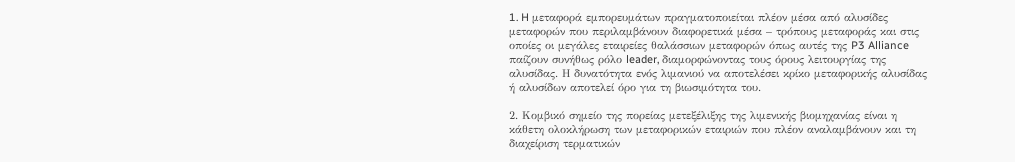1. H μεταφορά εμπορευμάτων πραγματοποιείται πλέον μέσα από αλυσίδες μεταφορών που περιλαμβάνουν διαφορετικά μέσα – τρόπους μεταφοράς και στις οποίες οι μεγάλες εταιρείες θαλάσσιων μεταφορών όπως αυτές της P3 Alliance παίζουν συνήθως ρόλο leader, διαμορφώνοντας τους όρους λειτουργίας της αλυσίδας. Η δυνατότητα ενός λιμανιού να αποτελέσει κρίκο μεταφορικής αλυσίδας ή αλυσίδων αποτελεί όρο για τη βιωσιμότητα του.

2. Κομβικό σημείο της πορείας μετεξέλιξης της λιμενικής βιομηχανίας είναι η κάθετη ολοκλήρωση των μεταφορικών εταιριών που πλέον αναλαμβάνουν και τη διαχείριση τερματικών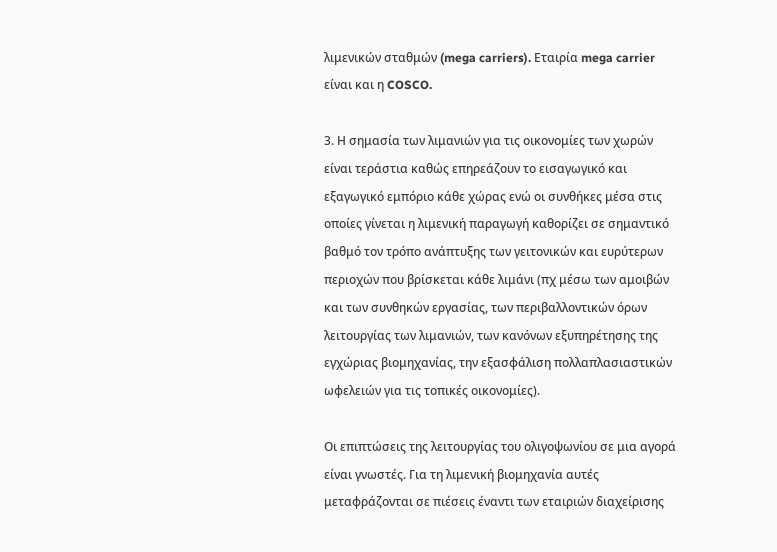λιμενικών σταθμών (mega carriers). Εταιρία mega carrier είναι και η COSCO.

3. Η σημασία των λιμανιών για τις οικονομίες των χωρών είναι τεράστια καθώς επηρεάζουν το εισαγωγικό και εξαγωγικό εμπόριο κάθε χώρας ενώ οι συνθήκες μέσα στις οποίες γίνεται η λιμενική παραγωγή καθορίζει σε σημαντικό βαθμό τον τρόπο ανάπτυξης των γειτονικών και ευρύτερων περιοχών που βρίσκεται κάθε λιμάνι (πχ μέσω των αμοιβών και των συνθηκών εργασίας, των περιβαλλοντικών όρων λειτουργίας των λιμανιών, των κανόνων εξυπηρέτησης της εγχώριας βιομηχανίας, την εξασφάλιση πολλαπλασιαστικών ωφελειών για τις τοπικές οικονομίες).

Οι επιπτώσεις της λειτουργίας του ολιγοψωνίου σε μια αγορά είναι γνωστές. Για τη λιμενική βιομηχανία αυτές μεταφράζονται σε πιέσεις έναντι των εταιριών διαχείρισης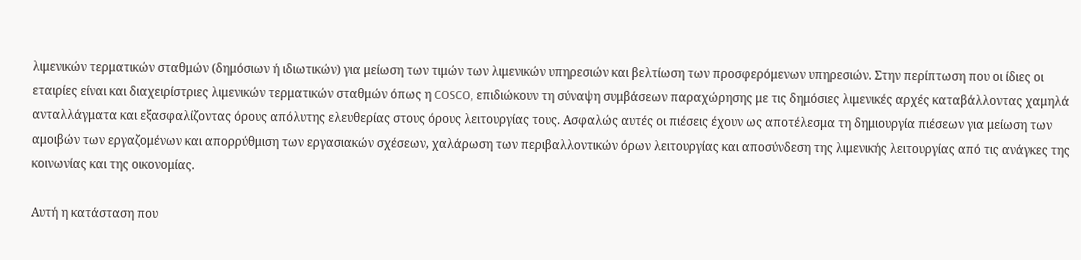λιμενικών τερματικών σταθμών (δημόσιων ή ιδιωτικών) για μείωση των τιμών των λιμενικών υπηρεσιών και βελτίωση των προσφερόμενων υπηρεσιών. Στην περίπτωση που οι ίδιες οι εταιρίες είναι και διαχειρίστριες λιμενικών τερματικών σταθμών όπως η COSCO, επιδιώκουν τη σύναψη συμβάσεων παραχώρησης με τις δημόσιες λιμενικές αρχές καταβάλλοντας χαμηλά ανταλλάγματα και εξασφαλίζοντας όρους απόλυτης ελευθερίας στους όρους λειτουργίας τους. Ασφαλώς αυτές οι πιέσεις έχουν ως αποτέλεσμα τη δημιουργία πιέσεων για μείωση των αμοιβών των εργαζομένων και απορρύθμιση των εργασιακών σχέσεων, χαλάρωση των περιβαλλοντικών όρων λειτουργίας και αποσύνδεση της λιμενικής λειτουργίας από τις ανάγκες της κοινωνίας και της οικονομίας.

Αυτή η κατάσταση που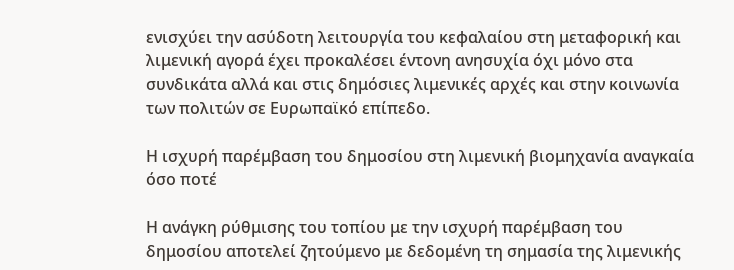ενισχύει την ασύδοτη λειτουργία του κεφαλαίου στη μεταφορική και λιμενική αγορά έχει προκαλέσει έντονη ανησυχία όχι μόνο στα συνδικάτα αλλά και στις δημόσιες λιμενικές αρχές και στην κοινωνία των πολιτών σε Ευρωπαϊκό επίπεδο.

Η ισχυρή παρέμβαση του δημοσίου στη λιμενική βιομηχανία αναγκαία όσο ποτέ

Η ανάγκη ρύθμισης του τοπίου με την ισχυρή παρέμβαση του δημοσίου αποτελεί ζητούμενο με δεδομένη τη σημασία της λιμενικής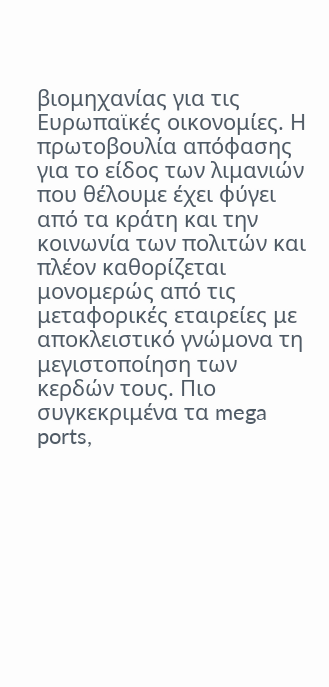βιομηχανίας για τις Ευρωπαϊκές οικονομίες. Η πρωτοβουλία απόφασης για το είδος των λιμανιών που θέλουμε έχει φύγει από τα κράτη και την κοινωνία των πολιτών και πλέον καθορίζεται μονομερώς από τις μεταφορικές εταιρείες με αποκλειστικό γνώμονα τη μεγιστοποίηση των κερδών τους. Πιο συγκεκριμένα τα mega ports,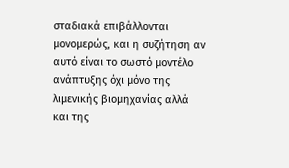σταδιακά επιβάλλονται μονομερώς, και η συζήτηση αν αυτό είναι το σωστό μοντέλο ανάπτυξης όχι μόνο της λιμενικής βιομηχανίας αλλά και της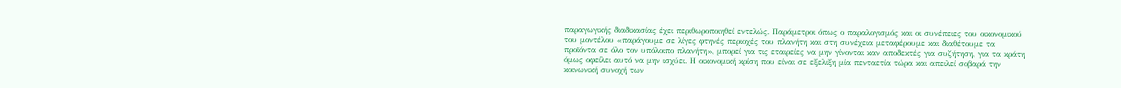παραγωγικής διαδικασίας έχει περιθωροποιηθεί εντελώς. Παράμετροι όπως ο παραλογισμός και οι συνέπειες του οικονομικού του μοντέλου «παράγουμε σε λίγες φτηνές περιοχές του πλανήτη και στη συνέχεια μεταφέρουμε και διαθέτουμε τα προϊόντα σε όλο τον υπόλοιπο πλανήτη», μπορεί για τις εταιρείες να μην γίνονται καν αποδεκτές για συζήτηση, για τα κράτη όμως οφείλει αυτό να μην ισχύει. Η οικονομική κρίση που είναι σε εξελιξη μία πενταετία τώρα και απειλεί σοβαρά την κοινωνική συνοχή των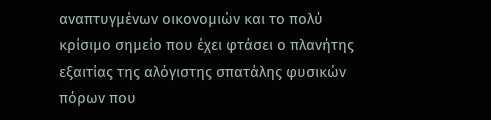αναπτυγμένων οικονομιών και το πολύ κρίσιμο σημείο που έχει φτάσει ο πλανήτης εξαιτίας της αλόγιστης σπατάλης φυσικών πόρων που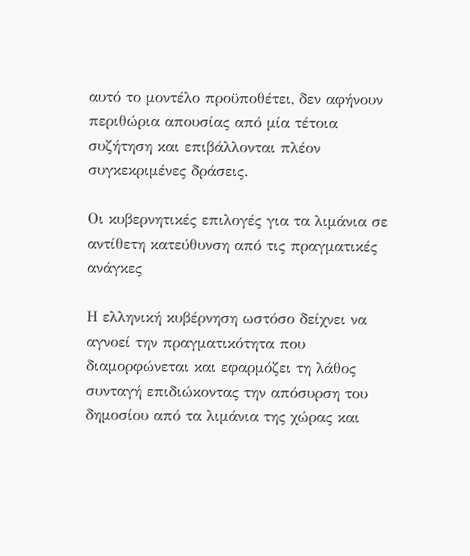αυτό το μοντέλο προϋποθέτει, δεν αφήνουν περιθώρια απουσίας από μία τέτοια συζήτηση και επιβάλλονται πλέον συγκεκριμένες δράσεις.

Οι κυβερνητικές επιλογές για τα λιμάνια σε αντίθετη κατεύθυνση από τις πραγματικές ανάγκες

Η ελληνική κυβέρνηση ωστόσο δείχνει να αγνοεί την πραγματικότητα που διαμορφώνεται και εφαρμόζει τη λάθος συνταγή επιδιώκοντας την απόσυρση του δημοσίου από τα λιμάνια της χώρας και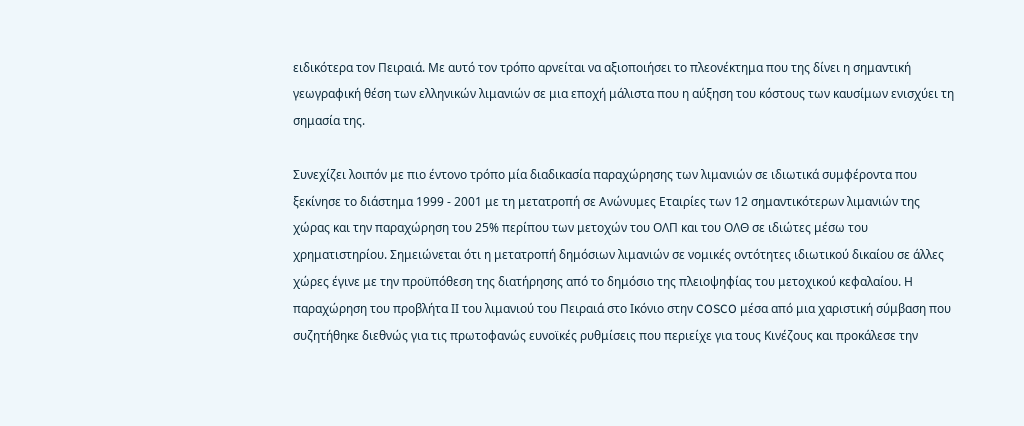ειδικότερα τον Πειραιά. Με αυτό τον τρόπο αρνείται να αξιοποιήσει το πλεονέκτημα που της δίνει η σημαντική γεωγραφική θέση των ελληνικών λιμανιών σε μια εποχή μάλιστα που η αύξηση του κόστους των καυσίμων ενισχύει τη σημασία της.

Συνεχίζει λοιπόν με πιο έντονο τρόπο μία διαδικασία παραχώρησης των λιμανιών σε ιδιωτικά συμφέροντα που ξεκίνησε το διάστημα 1999 - 2001 με τη μετατροπή σε Ανώνυμες Εταιρίες των 12 σημαντικότερων λιμανιών της χώρας και την παραχώρηση του 25% περίπου των μετοχών του ΟΛΠ και του ΟΛΘ σε ιδιώτες μέσω του χρηματιστηρίου. Σημειώνεται ότι η μετατροπή δημόσιων λιμανιών σε νομικές οντότητες ιδιωτικού δικαίου σε άλλες χώρες έγινε με την προϋπόθεση της διατήρησης από το δημόσιο της πλειοψηφίας του μετοχικού κεφαλαίου. Η παραχώρηση του προβλήτα ΙΙ του λιμανιού του Πειραιά στο Ικόνιο στην COSCO μέσα από μια χαριστική σύμβαση που συζητήθηκε διεθνώς για τις πρωτοφανώς ευνοϊκές ρυθμίσεις που περιείχε για τους Κινέζους και προκάλεσε την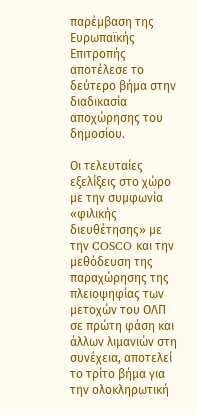παρέμβαση της Ευρωπαϊκής Επιτροπής αποτέλεσε το δεύτερο βήμα στην διαδικασία αποχώρησης του δημοσίου.

Οι τελευταίες εξελίξεις στο χώρο με την συμφωνία «φιλικής διευθέτησης» με την COSCO και την μεθόδευση της παραχώρησης της πλειοψηφίας των μετοχών του ΟΛΠ σε πρώτη φάση και άλλων λιμανιών στη συνέχεια, αποτελεί το τρίτο βήμα για την ολοκληρωτική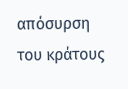απόσυρση του κράτους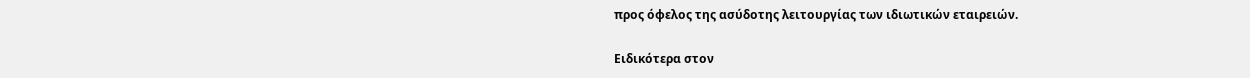προς όφελος της ασύδοτης λειτουργίας των ιδιωτικών εταιρειών.

Ειδικότερα στον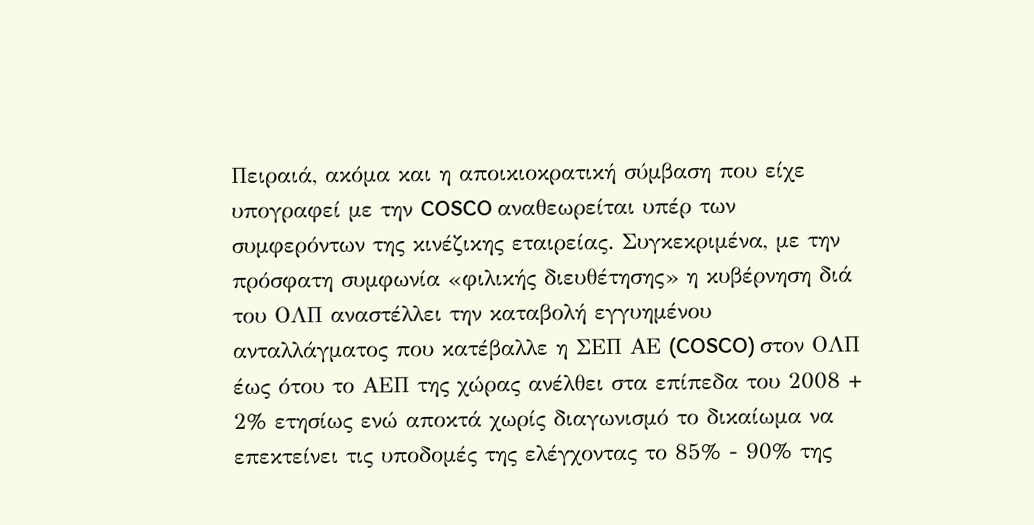Πειραιά, ακόμα και η αποικιοκρατική σύμβαση που είχε υπογραφεί με την COSCO αναθεωρείται υπέρ των συμφερόντων της κινέζικης εταιρείας. Συγκεκριμένα, με την πρόσφατη συμφωνία «φιλικής διευθέτησης» η κυβέρνηση διά του ΟΛΠ αναστέλλει την καταβολή εγγυημένου ανταλλάγματος που κατέβαλλε η ΣΕΠ ΑΕ (COSCO) στον ΟΛΠ έως ότου το ΑΕΠ της χώρας ανέλθει στα επίπεδα του 2008 + 2% ετησίως ενώ αποκτά χωρίς διαγωνισμό το δικαίωμα να επεκτείνει τις υποδομές της ελέγχοντας το 85% - 90% της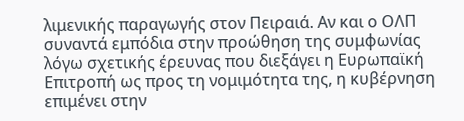λιμενικής παραγωγής στον Πειραιά. Αν και ο ΟΛΠ συναντά εμπόδια στην προώθηση της συμφωνίας λόγω σχετικής έρευνας που διεξάγει η Ευρωπαϊκή Επιτροπή ως προς τη νομιμότητα της, η κυβέρνηση επιμένει στην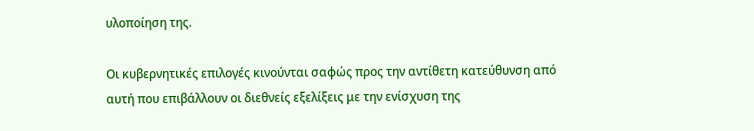υλοποίηση της.

Οι κυβερνητικές επιλογές κινούνται σαφώς προς την αντίθετη κατεύθυνση από αυτή που επιβάλλουν οι διεθνείς εξελίξεις με την ενίσχυση της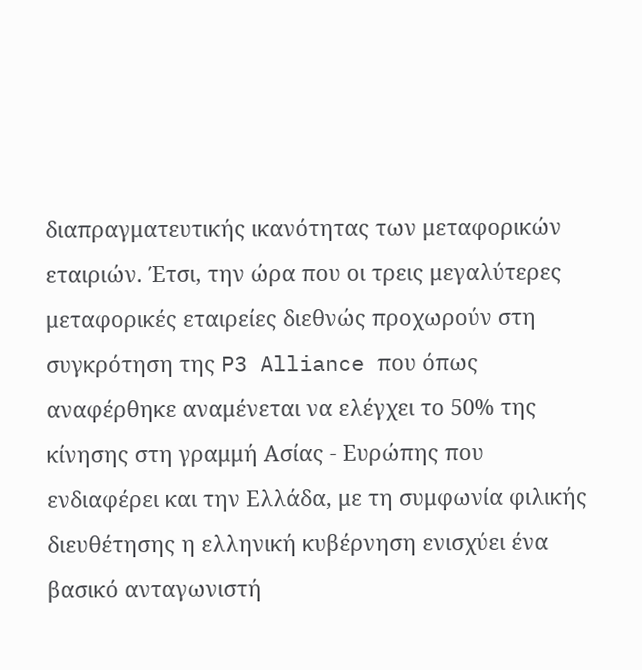διαπραγματευτικής ικανότητας των μεταφορικών εταιριών. Έτσι, την ώρα που οι τρεις μεγαλύτερες μεταφορικές εταιρείες διεθνώς προχωρούν στη συγκρότηση της P3 Alliance που όπως αναφέρθηκε αναμένεται να ελέγχει το 50% της κίνησης στη γραμμή Ασίας - Ευρώπης που ενδιαφέρει και την Ελλάδα, με τη συμφωνία φιλικής διευθέτησης η ελληνική κυβέρνηση ενισχύει ένα βασικό ανταγωνιστή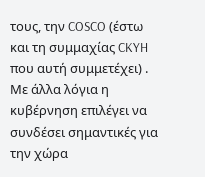τους, την COSCO (έστω και τη συμμαχίας CKYH που αυτή συμμετέχει) . Με άλλα λόγια η κυβέρνηση επιλέγει να συνδέσει σημαντικές για την χώρα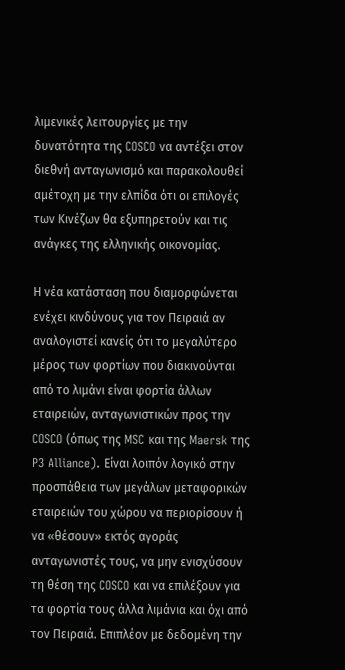λιμενικές λειτουργίες με την δυνατότητα της COSCO να αντέξει στον διεθνή ανταγωνισμό και παρακολουθεί αμέτοχη με την ελπίδα ότι οι επιλογές των Κινέζων θα εξυπηρετούν και τις ανάγκες της ελληνικής οικονομίας.

Η νέα κατάσταση που διαμορφώνεται ενέχει κινδύνους για τον Πειραιά αν αναλογιστεί κανείς ότι το μεγαλύτερο μέρος των φορτίων που διακινούνται από το λιμάνι είναι φορτία άλλων εταιρειών, ανταγωνιστικών προς την COSCO (όπως της MSC και της Maersk της P3 Alliance). Είναι λοιπόν λογικό στην προσπάθεια των μεγάλων μεταφορικών εταιρειών του χώρου να περιορίσουν ή να «θέσουν» εκτός αγοράς ανταγωνιστές τους, να μην ενισχύσουν τη θέση της COSCO και να επιλέξουν για τα φορτία τους άλλα λιμάνια και όχι από τον Πειραιά. Επιπλέον με δεδομένη την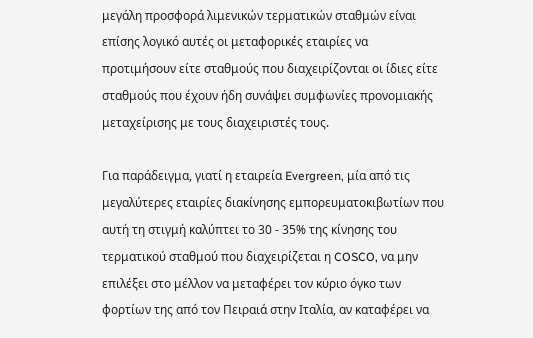μεγάλη προσφορά λιμενικών τερματικών σταθμών είναι επίσης λογικό αυτές οι μεταφορικές εταιρίες να προτιμήσουν είτε σταθμούς που διαχειρίζονται οι ίδιες είτε σταθμούς που έχουν ήδη συνάψει συμφωνίες προνομιακής μεταχείρισης με τους διαχειριστές τους.

Για παράδειγμα, γιατί η εταιρεία Evergreen, μία από τις μεγαλύτερες εταιρίες διακίνησης εμπορευματοκιβωτίων που αυτή τη στιγμή καλύπτει το 30 - 35% της κίνησης του τερματικού σταθμού που διαχειρίζεται η COSCO, να μην επιλέξει στο μέλλον να μεταφέρει τον κύριο όγκο των φορτίων της από τον Πειραιά στην Ιταλία, αν καταφέρει να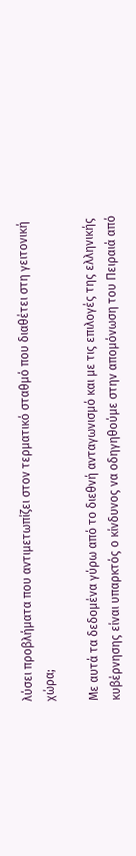λύσει προβλήματα που αντιμετωπίζει στον τερματικό σταθμό που διαθέτει στη γειτονική χώρα;

Με αυτά τα δεδομένα γύρω από το διεθνή ανταγωνισμό και με τις επιλογές της ελληνικής κυβέρνησης είναι υπαρκτός ο κίνδυνος να οδηγηθούμε στην απομόνωση του Πειραιά από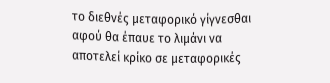το διεθνές μεταφορικό γίγνεσθαι αφού θα έπαυε το λιμάνι να αποτελεί κρίκο σε μεταφορικές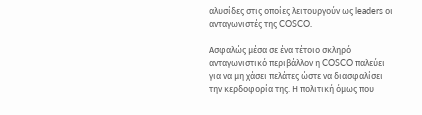αλυσίδες στις οποίες λειτουργούν ως leaders οι ανταγωνιστές της COSCO.

Ασφαλώς μέσα σε ένα τέτοιο σκληρό ανταγωνιστικό περιβάλλον η COSCO παλεύει για να μη χάσει πελάτες ώστε να διασφαλίσει την κερδοφορία της. Η πολιτική όμως που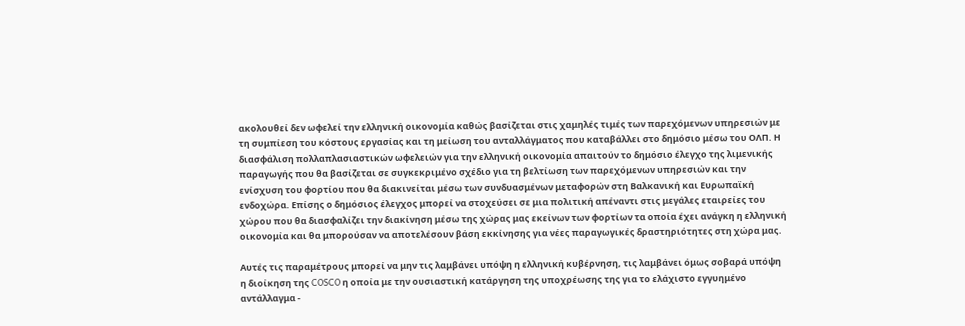ακολουθεί δεν ωφελεί την ελληνική οικονομία καθώς βασίζεται στις χαμηλές τιμές των παρεχόμενων υπηρεσιών με τη συμπίεση του κόστους εργασίας και τη μείωση του ανταλλάγματος που καταβάλλει στο δημόσιο μέσω του ΟΛΠ. Η διασφάλιση πολλαπλασιαστικών ωφελειών για την ελληνική οικονομία απαιτούν το δημόσιο έλεγχο της λιμενικής παραγωγής που θα βασίζεται σε συγκεκριμένο σχέδιο για τη βελτίωση των παρεχόμενων υπηρεσιών και την ενίσχυση του φορτίου που θα διακινείται μέσω των συνδυασμένων μεταφορών στη Βαλκανική και Ευρωπαϊκή ενδοχώρα. Επίσης ο δημόσιος έλεγχος μπορεί να στοχεύσει σε μια πολιτική απέναντι στις μεγάλες εταιρείες του χώρου που θα διασφαλίζει την διακίνηση μέσω της χώρας μας εκείνων των φορτίων τα οποία έχει ανάγκη η ελληνική οικονομία και θα μπορούσαν να αποτελέσουν βάση εκκίνησης για νέες παραγωγικές δραστηριότητες στη χώρα μας.

Αυτές τις παραμέτρους μπορεί να μην τις λαμβάνει υπόψη η ελληνική κυβέρνηση, τις λαμβάνει όμως σοβαρά υπόψη η διοίκηση της COSCO η οποία με την ουσιαστική κατάργηση της υποχρέωσης της για το ελάχιστο εγγυημένο αντάλλαγμα -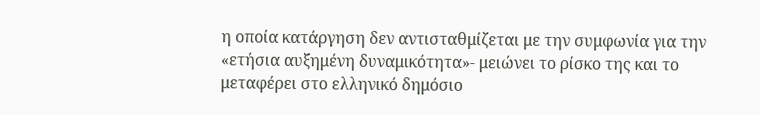η οποία κατάργηση δεν αντισταθμίζεται με την συμφωνία για την «ετήσια αυξημένη δυναμικότητα»- μειώνει το ρίσκο της και το μεταφέρει στο ελληνικό δημόσιο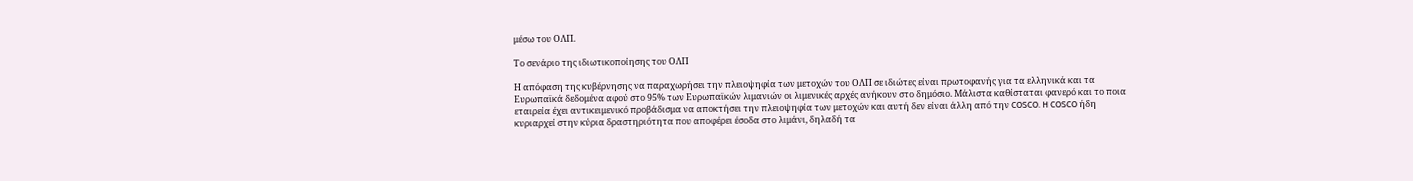μέσω του ΟΛΠ.

Το σενάριο της ιδιωτικοποίησης του ΟΛΠ

Η απόφαση της κυβέρνησης να παραχωρήσει την πλειοψηφία των μετοχών του ΟΛΠ σε ιδιώτες είναι πρωτοφανής για τα ελληνικά και τα Ευρωπαϊκά δεδομένα αφού στο 95% των Ευρωπαϊκών λιμανιών οι λιμενικές αρχές ανήκουν στο δημόσιο. Μάλιστα καθίσταται φανερό και το ποια εταιρεία έχει αντικειμενικό προβάδισμα να αποκτήσει την πλειοψηφία των μετοχών και αυτή δεν είναι άλλη από την COSCO. H COSCO ήδη κυριαρχεί στην κύρια δραστηριότητα που αποφέρει έσοδα στο λιμάνι, δηλαδή τα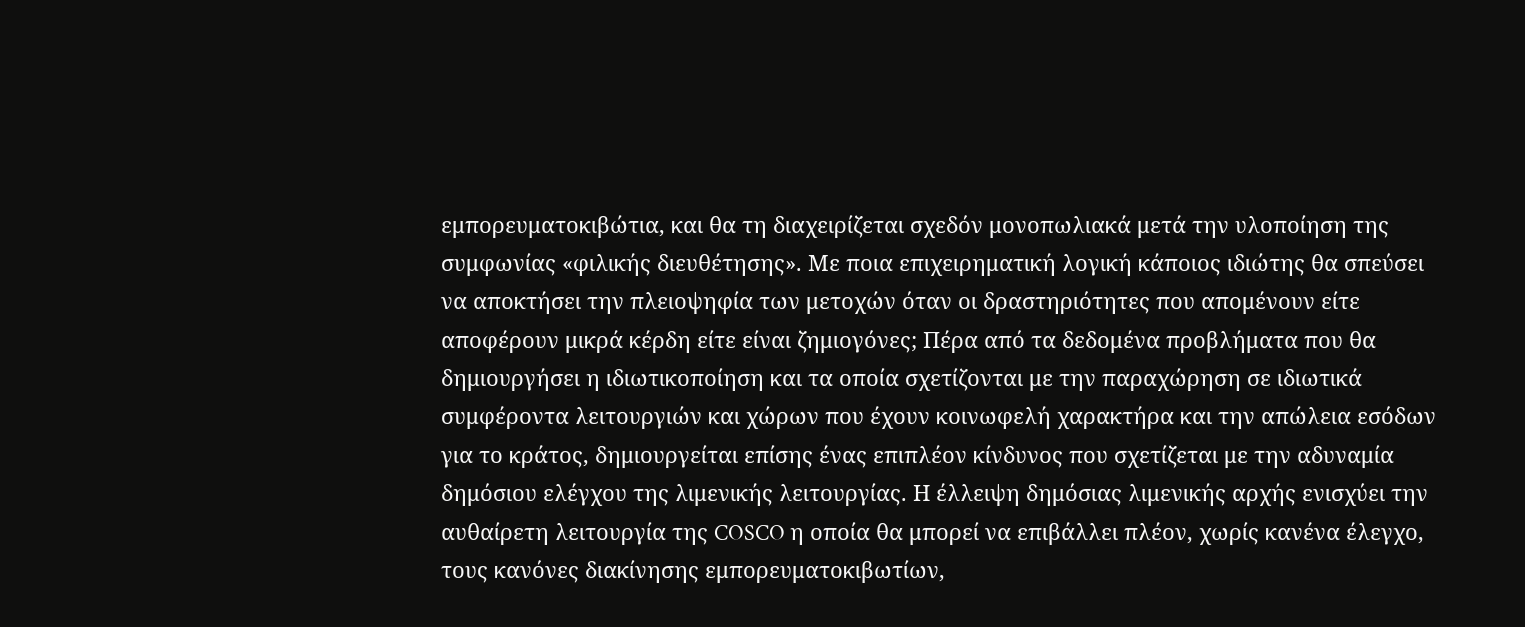εμπορευματοκιβώτια, και θα τη διαχειρίζεται σχεδόν μονοπωλιακά μετά την υλοποίηση της συμφωνίας «φιλικής διευθέτησης». Με ποια επιχειρηματική λογική κάποιος ιδιώτης θα σπεύσει να αποκτήσει την πλειοψηφία των μετοχών όταν οι δραστηριότητες που απομένουν είτε αποφέρουν μικρά κέρδη είτε είναι ζημιογόνες; Πέρα από τα δεδομένα προβλήματα που θα δημιουργήσει η ιδιωτικοποίηση και τα οποία σχετίζονται με την παραχώρηση σε ιδιωτικά συμφέροντα λειτουργιών και χώρων που έχουν κοινωφελή χαρακτήρα και την απώλεια εσόδων για το κράτος, δημιουργείται επίσης ένας επιπλέον κίνδυνος που σχετίζεται με την αδυναμία δημόσιου ελέγχου της λιμενικής λειτουργίας. Η έλλειψη δημόσιας λιμενικής αρχής ενισχύει την αυθαίρετη λειτουργία της COSCO η οποία θα μπορεί να επιβάλλει πλέον, χωρίς κανένα έλεγχο, τους κανόνες διακίνησης εμπορευματοκιβωτίων,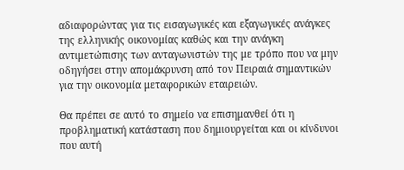αδιαφορώντας για τις εισαγωγικές και εξαγωγικές ανάγκες της ελληνικής οικονομίας καθώς και την ανάγκη αντιμετώπισης των ανταγωνιστών της με τρόπο που να μην οδηγήσει στην απομάκρυνση από τον Πειραιά σημαντικών για την οικονομία μεταφορικών εταιρειών.

Θα πρέπει σε αυτό το σημείο να επισημανθεί ότι η προβληματική κατάσταση που δημιουργείται και οι κίνδυνοι που αυτή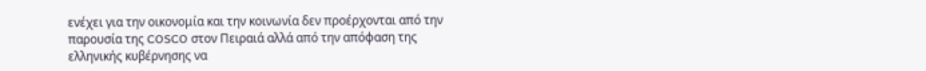ενέχει για την οικονομία και την κοινωνία δεν προέρχονται από την παρουσία της COSCO στον Πειραιά αλλά από την απόφαση της ελληνικής κυβέρνησης να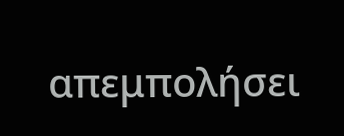απεμπολήσει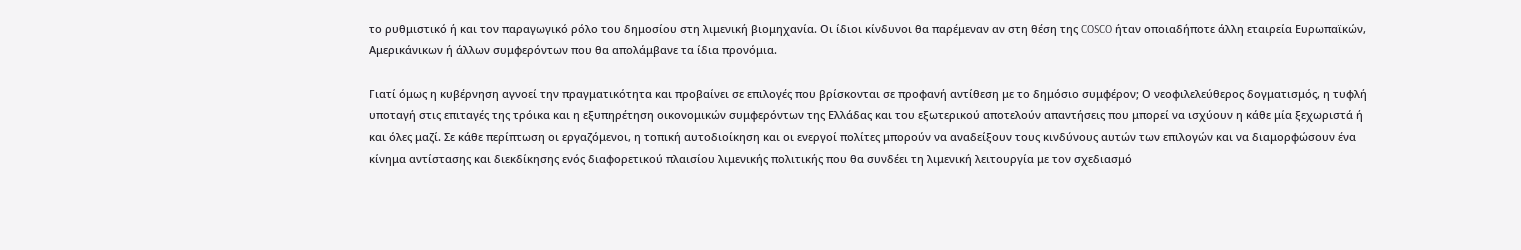το ρυθμιστικό ή και τον παραγωγικό ρόλο του δημοσίου στη λιμενική βιομηχανία. Οι ίδιοι κίνδυνοι θα παρέμεναν αν στη θέση της COSCO ήταν οποιαδήποτε άλλη εταιρεία Ευρωπαϊκών, Αμερικάνικων ή άλλων συμφερόντων που θα απολάμβανε τα ίδια προνόμια.

Γιατί όμως η κυβέρνηση αγνοεί την πραγματικότητα και προβαίνει σε επιλογές που βρίσκονται σε προφανή αντίθεση με το δημόσιο συμφέρον; Ο νεοφιλελεύθερος δογματισμός, η τυφλή υποταγή στις επιταγές της τρόικα και η εξυπηρέτηση οικονομικών συμφερόντων της Ελλάδας και του εξωτερικού αποτελούν απαντήσεις που μπορεί να ισχύουν η κάθε μία ξεχωριστά ή και όλες μαζί. Σε κάθε περίπτωση οι εργαζόμενοι, η τοπική αυτοδιοίκηση και οι ενεργοί πολίτες μπορούν να αναδείξουν τους κινδύνους αυτών των επιλογών και να διαμορφώσουν ένα κίνημα αντίστασης και διεκδίκησης ενός διαφορετικού πλαισίου λιμενικής πολιτικής που θα συνδέει τη λιμενική λειτουργία με τον σχεδιασμό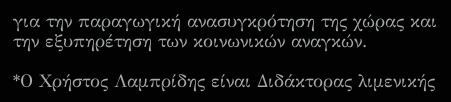για την παραγωγική ανασυγκρότηση της χώρας και την εξυπηρέτηση των κοινωνικών αναγκών.

*Ο Χρήστος Λαμπρίδης είναι Διδάκτορας λιμενικής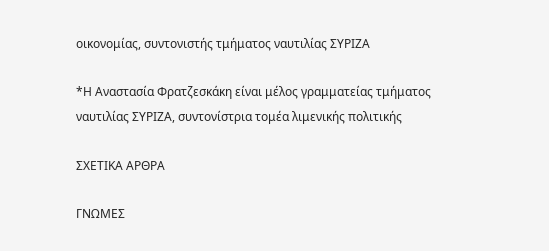οικονομίας, συντονιστής τμήματος ναυτιλίας ΣΥΡΙΖΑ

*Η Αναστασία Φρατζεσκάκη είναι μέλος γραμματείας τμήματος ναυτιλίας ΣΥΡΙΖΑ, συντονίστρια τομέα λιμενικής πολιτικής

ΣΧΕΤΙΚΑ ΑΡΘΡΑ

ΓΝΩΜΕΣ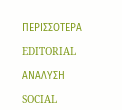ΠΕΡΙΣΣΟΤΕΡΑ

EDITORIAL

ΑΝΑΛΥΣΗ

SOCIAL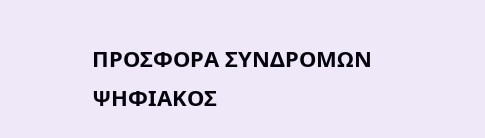ΠΡΟΣΦΟΡΑ ΣΥΝΔΡΟΜΩΝ
ΨΗΦΙΑΚΟΣ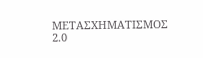ΜΕΤΑΣΧΗΜΑΤΙΣΜΟΣ 2.0